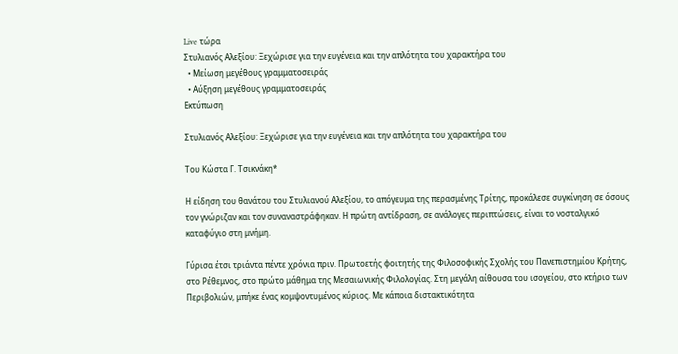Live τώρα
Στυλιανός Αλεξίου: Ξεχώρισε για την ευγένεια και την απλότητα του χαρακτήρα του
  • Μείωση μεγέθους γραμματοσειράς
  • Αύξηση μεγέθους γραμματοσειράς
Εκτύπωση

Στυλιανός Αλεξίου: Ξεχώρισε για την ευγένεια και την απλότητα του χαρακτήρα του

Του Kώστα Γ. Tσικνάκη*

Η είδηση του θανάτου του Στυλιανού Αλεξίου, το απόγευμα της περασμένης Τρίτης, προκάλεσε συγκίνηση σε όσους τον γνώριζαν και τον συναναστράφηκαν. Η πρώτη αντίδραση, σε ανάλογες περιπτώσεις, είναι το νοσταλγικό καταφύγιο στη μνήμη.

Γύρισα έτσι τριάντα πέντε χρόνια πριν. Πρωτοετής φοιτητής της Φιλοσοφικής Σχολής του Πανεπιστημίου Κρήτης, στο Ρέθεμνος, στο πρώτο μάθημα της Μεσαιωνικής Φιλολογίας. Στη μεγάλη αίθουσα του ισογείου, στο κτήριο των Περιβολιών, μπήκε ένας κομψοντυμένος κύριος. Με κάποια διστακτικότητα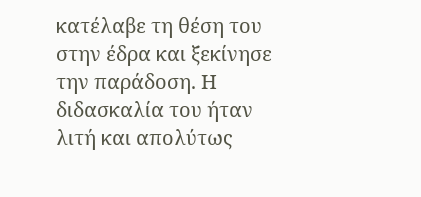κατέλαβε τη θέση του στην έδρα και ξεκίνησε την παράδοση. Η διδασκαλία του ήταν λιτή και απολύτως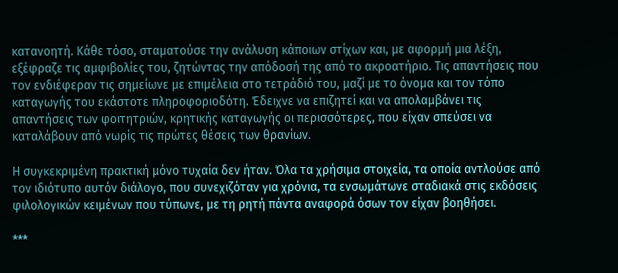κατανοητή. Κάθε τόσο, σταματούσε την ανάλυση κάποιων στίχων και, με αφορμή μια λέξη, εξέφραζε τις αμφιβολίες του, ζητώντας την απόδοσή της από το ακροατήριο. Τις απαντήσεις που τον ενδιέφεραν τις σημείωνε με επιμέλεια στο τετράδιό του, μαζί με το όνομα και τον τόπο καταγωγής του εκάστοτε πληροφοριοδότη. Έδειχνε να επιζητεί και να απολαμβάνει τις απαντήσεις των φοιτητριών, κρητικής καταγωγής οι περισσότερες, που είχαν σπεύσει να καταλάβουν από νωρίς τις πρώτες θέσεις των θρανίων.

Η συγκεκριμένη πρακτική μόνο τυχαία δεν ήταν. Όλα τα χρήσιμα στοιχεία, τα οποία αντλούσε από τον ιδιότυπο αυτόν διάλογο, που συνεχιζόταν για χρόνια, τα ενσωμάτωνε σταδιακά στις εκδόσεις φιλολογικών κειμένων που τύπωνε, με τη ρητή πάντα αναφορά όσων τον είχαν βοηθήσει.

***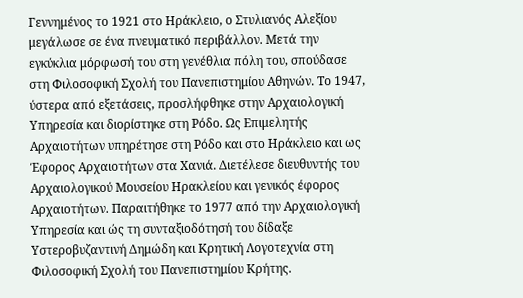Γεννημένος το 1921 στο Ηράκλειο, ο Στυλιανός Αλεξίου μεγάλωσε σε ένα πνευματικό περιβάλλον. Μετά την εγκύκλια μόρφωσή του στη γενέθλια πόλη του, σπούδασε στη Φιλοσοφική Σχολή του Πανεπιστημίου Αθηνών. Το 1947, ύστερα από εξετάσεις, προσλήφθηκε στην Αρχαιολογική Υπηρεσία και διορίστηκε στη Ρόδο. Ως Επιμελητής Αρχαιοτήτων υπηρέτησε στη Ρόδο και στο Ηράκλειο και ως Έφορος Αρχαιοτήτων στα Χανιά. Διετέλεσε διευθυντής του Αρχαιολογικού Μουσείου Ηρακλείου και γενικός έφορος Αρχαιοτήτων. Παραιτήθηκε το 1977 από την Αρχαιολογική Υπηρεσία και ώς τη συνταξιοδότησή του δίδαξε Υστεροβυζαντινή Δημώδη και Κρητική Λογοτεχνία στη Φιλοσοφική Σχολή του Πανεπιστημίου Κρήτης.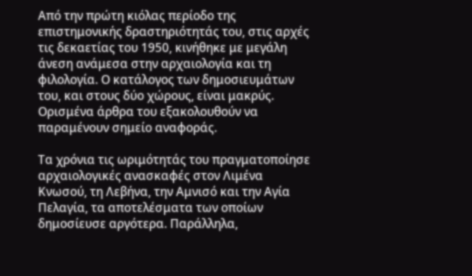Από την πρώτη κιόλας περίοδο της επιστημονικής δραστηριότητάς του, στις αρχές τις δεκαετίας του 1950, κινήθηκε με μεγάλη άνεση ανάμεσα στην αρχαιολογία και τη φιλολογία. Ο κατάλογος των δημοσιευμάτων του, και στους δύο χώρους, είναι μακρύς. Ορισμένα άρθρα του εξακολουθούν να παραμένουν σημείο αναφοράς.

Τα χρόνια τις ωριμότητάς του πραγματοποίησε αρχαιολογικές ανασκαφές στον Λιμένα Κνωσού, τη Λεβήνα, την Αμνισό και την Αγία Πελαγία, τα αποτελέσματα των οποίων δημοσίευσε αργότερα. Παράλληλα,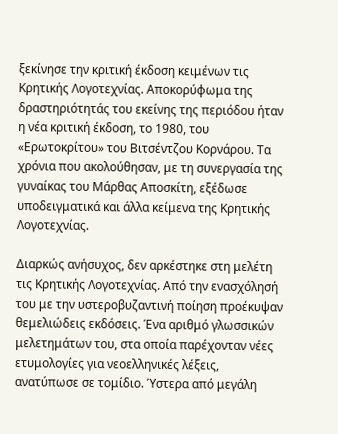ξεκίνησε την κριτική έκδοση κειμένων τις Κρητικής Λογοτεχνίας. Αποκορύφωμα της δραστηριότητάς του εκείνης της περιόδου ήταν η νέα κριτική έκδοση, το 1980, του «Ερωτοκρίτου» του Βιτσέντζου Κορνάρου. Τα χρόνια που ακολούθησαν, με τη συνεργασία της γυναίκας του Μάρθας Αποσκίτη, εξέδωσε υποδειγματικά και άλλα κείμενα της Κρητικής Λογοτεχνίας.

Διαρκώς ανήσυχος, δεν αρκέστηκε στη μελέτη τις Κρητικής Λογοτεχνίας. Από την ενασχόλησή του με την υστεροβυζαντινή ποίηση προέκυψαν θεμελιώδεις εκδόσεις. Ένα αριθμό γλωσσικών μελετημάτων του, στα οποία παρέχονταν νέες ετυμολογίες για νεοελληνικές λέξεις, ανατύπωσε σε τομίδιο. Ύστερα από μεγάλη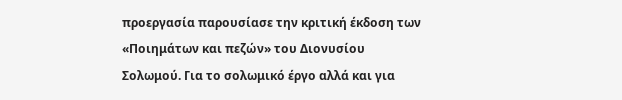προεργασία παρουσίασε την κριτική έκδοση των «Ποιημάτων και πεζών» του Διονυσίου Σολωμού. Για το σολωμικό έργο αλλά και για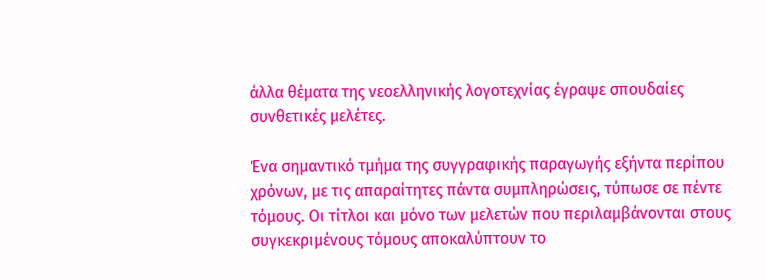άλλα θέματα της νεοελληνικής λογοτεχνίας έγραψε σπουδαίες συνθετικές μελέτες.

Ένα σημαντικό τμήμα της συγγραφικής παραγωγής εξήντα περίπου χρόνων, με τις απαραίτητες πάντα συμπληρώσεις, τύπωσε σε πέντε τόμους. Οι τίτλοι και μόνο των μελετών που περιλαμβάνονται στους συγκεκριμένους τόμους αποκαλύπτουν το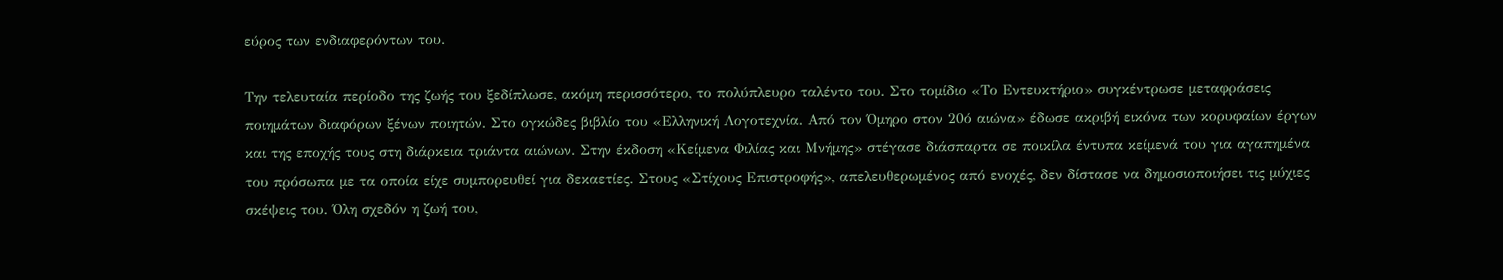εύρος των ενδιαφερόντων του.

Την τελευταία περίοδο της ζωής του ξεδίπλωσε, ακόμη περισσότερο, το πολύπλευρο ταλέντο του. Στο τομίδιο «Το Εντευκτήριο» συγκέντρωσε μεταφράσεις ποιημάτων διαφόρων ξένων ποιητών. Στο ογκώδες βιβλίο του «Ελληνική Λογοτεχνία. Από τον Όμηρο στον 20ό αιώνα» έδωσε ακριβή εικόνα των κορυφαίων έργων και της εποχής τους στη διάρκεια τριάντα αιώνων. Στην έκδοση «Κείμενα Φιλίας και Μνήμης» στέγασε διάσπαρτα σε ποικίλα έντυπα κείμενά του για αγαπημένα του πρόσωπα με τα οποία είχε συμπορευθεί για δεκαετίες. Στους «Στίχους Επιστροφής», απελευθερωμένος από ενοχές, δεν δίστασε να δημοσιοποιήσει τις μύχιες σκέψεις του. Όλη σχεδόν η ζωή του,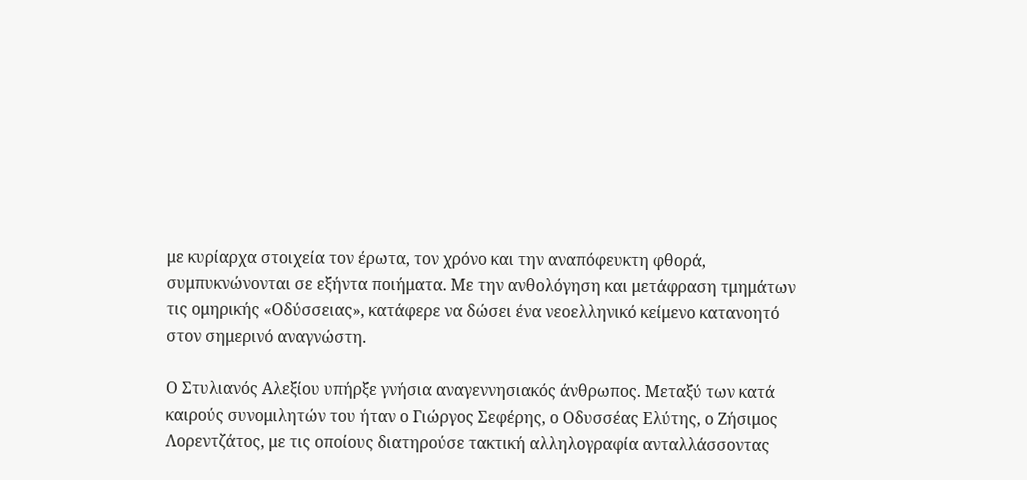με κυρίαρχα στοιχεία τον έρωτα, τον χρόνο και την αναπόφευκτη φθορά, συμπυκνώνονται σε εξήντα ποιήματα. Με την ανθολόγηση και μετάφραση τμημάτων τις ομηρικής «Οδύσσειας», κατάφερε να δώσει ένα νεοελληνικό κείμενο κατανοητό στον σημερινό αναγνώστη.

Ο Στυλιανός Αλεξίου υπήρξε γνήσια αναγεννησιακός άνθρωπος. Μεταξύ των κατά καιρούς συνομιλητών του ήταν ο Γιώργος Σεφέρης, ο Οδυσσέας Ελύτης, ο Ζήσιμος Λορεντζάτος, με τις οποίους διατηρούσε τακτική αλληλογραφία ανταλλάσσοντας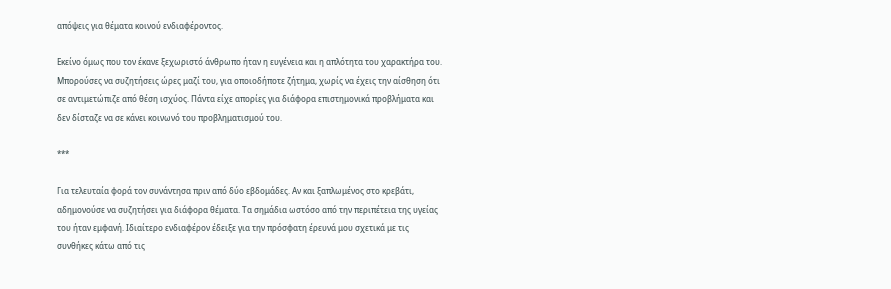απόψεις για θέματα κοινού ενδιαφέροντος.

Εκείνο όμως που τον έκανε ξεχωριστό άνθρωπο ήταν η ευγένεια και η απλότητα του χαρακτήρα του. Μπορούσες να συζητήσεις ώρες μαζί του, για οποιοδήποτε ζήτημα, χωρίς να έχεις την αίσθηση ότι σε αντιμετώπιζε από θέση ισχύος. Πάντα είχε απορίες για διάφορα επιστημονικά προβλήματα και δεν δίσταζε να σε κάνει κοινωνό του προβληματισμού του.

***

Για τελευταία φορά τον συνάντησα πριν από δύο εβδομάδες. Αν και ξαπλωμένος στο κρεβάτι, αδημονούσε να συζητήσει για διάφορα θέματα. Τα σημάδια ωστόσο από την περιπέτεια της υγείας του ήταν εμφανή. Ιδιαίτερο ενδιαφέρον έδειξε για την πρόσφατη έρευνά μου σχετικά με τις συνθήκες κάτω από τις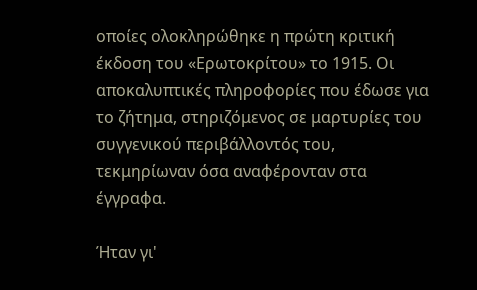οποίες ολοκληρώθηκε η πρώτη κριτική έκδοση του «Ερωτοκρίτου» το 1915. Οι αποκαλυπτικές πληροφορίες που έδωσε για το ζήτημα, στηριζόμενος σε μαρτυρίες του συγγενικού περιβάλλοντός του, τεκμηρίωναν όσα αναφέρονταν στα έγγραφα.

Ήταν γι'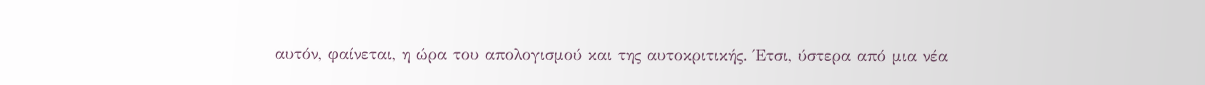αυτόν, φαίνεται, η ώρα του απολογισμού και της αυτοκριτικής. Έτσι, ύστερα από μια νέα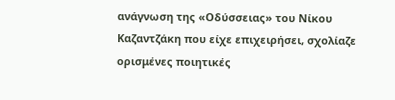ανάγνωση της «Οδύσσειας» του Νίκου Καζαντζάκη που είχε επιχειρήσει, σχολίαζε ορισμένες ποιητικές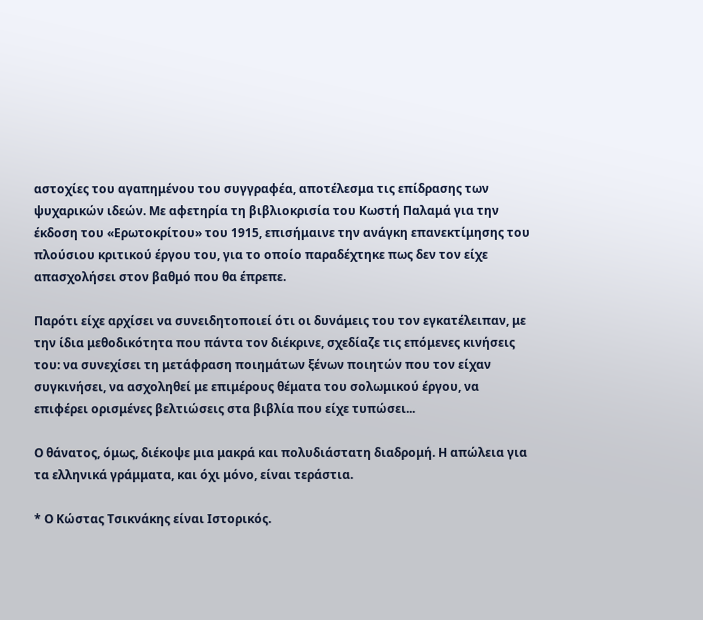αστοχίες του αγαπημένου του συγγραφέα, αποτέλεσμα τις επίδρασης των ψυχαρικών ιδεών. Με αφετηρία τη βιβλιοκρισία του Κωστή Παλαμά για την έκδοση του «Ερωτοκρίτου» του 1915, επισήμαινε την ανάγκη επανεκτίμησης του πλούσιου κριτικού έργου του, για το οποίο παραδέχτηκε πως δεν τον είχε απασχολήσει στον βαθμό που θα έπρεπε.

Παρότι είχε αρχίσει να συνειδητοποιεί ότι οι δυνάμεις του τον εγκατέλειπαν, με την ίδια μεθοδικότητα που πάντα τον διέκρινε, σχεδίαζε τις επόμενες κινήσεις του: να συνεχίσει τη μετάφραση ποιημάτων ξένων ποιητών που τον είχαν συγκινήσει, να ασχοληθεί με επιμέρους θέματα του σολωμικού έργου, να επιφέρει ορισμένες βελτιώσεις στα βιβλία που είχε τυπώσει...

Ο θάνατος, όμως, διέκοψε μια μακρά και πολυδιάστατη διαδρομή. Η απώλεια για τα ελληνικά γράμματα, και όχι μόνο, είναι τεράστια.

* Ο Κώστας Τσικνάκης είναι Ιστορικός.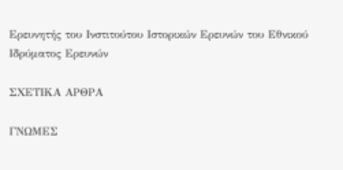Ερευνητής του Ινστιτούτου Ιστορικών Ερευνών του Εθνικού Ιδρύματος Ερευνών

ΣΧΕΤΙΚΑ ΑΡΘΡΑ

ΓΝΩΜΕΣ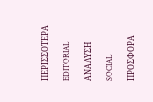ΠΕΡΙΣΣΟΤΕΡΑ

EDITORIAL

ΑΝΑΛΥΣΗ

SOCIAL

ΠΡΟΣΦΟΡΑ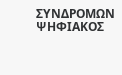ΣΥΝΔΡΟΜΩΝ
ΨΗΦΙΑΚΟΣ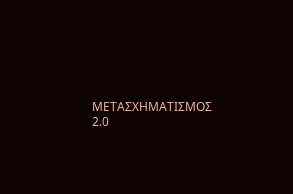ΜΕΤΑΣΧΗΜΑΤΙΣΜΟΣ 2.0